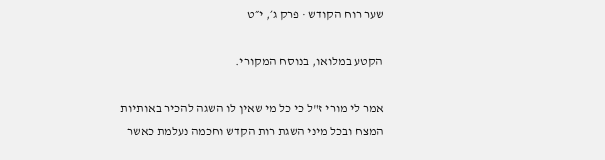שער רוח הקודש · פרק ג׳, י״ט

הקטע במלואו, בנוסח המקורי.

אמר לי מורי ז"ל כי כל מי שאין לו השגה להכיר באותיות המצח ובכל מיני השגת רות הקדש וחכמה נעלמת כאשר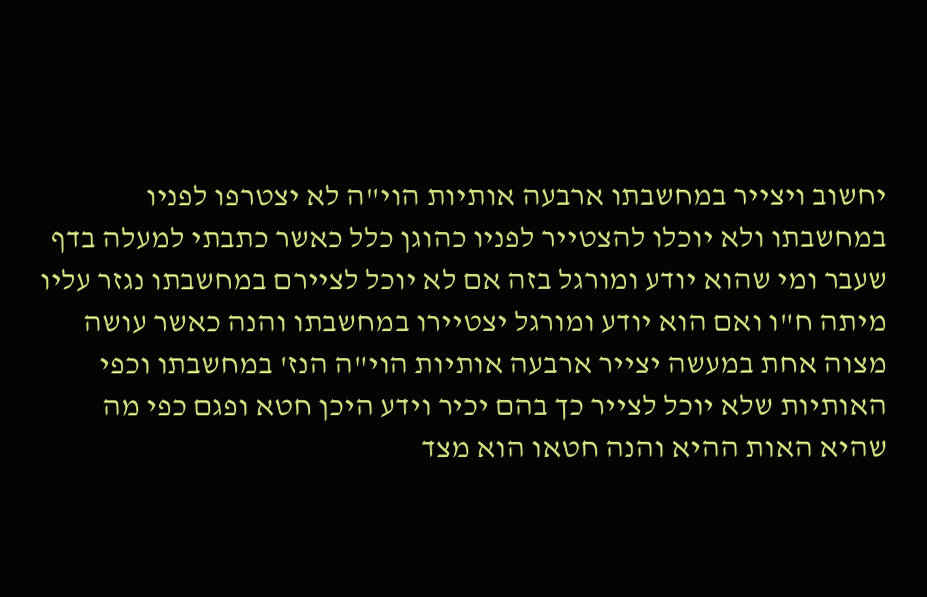יחשוב ויצייר במחשבתו ארבעה אותיות הוי"ה לא יצטרפו לפניו במחשבתו ולא יוכלו להצטייר לפניו כהוגן כלל כאשר כתבתי למעלה בדף שעבר ומי שהוא יודע ומורגל בזה אם לא יוכל לציירם במחשבתו נגזר עליו מיתה ח"ו ואם הוא יודע ומורגל יצטיירו במחשבתו והנה כאשר עושה מצוה אחת במעשה יצייר ארבעה אותיות הוי"ה הנז' במחשבתו וכפי האותיות שלא יוכל לצייר כך בהם יכיר וידע היכן חטא ופגם כפי מה שהיא האות ההיא והנה חטאו הוא מצד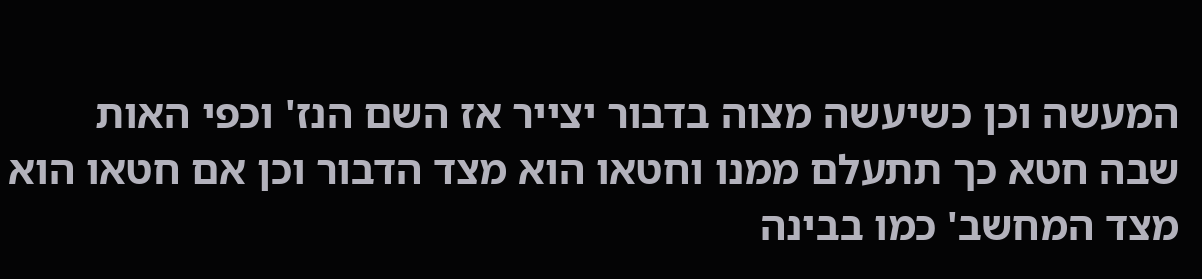המעשה וכן כשיעשה מצוה בדבור יצייר אז השם הנז' וכפי האות שבה חטא כך תתעלם ממנו וחטאו הוא מצד הדבור וכן אם חטאו הוא מצד המחשב' כמו בבינה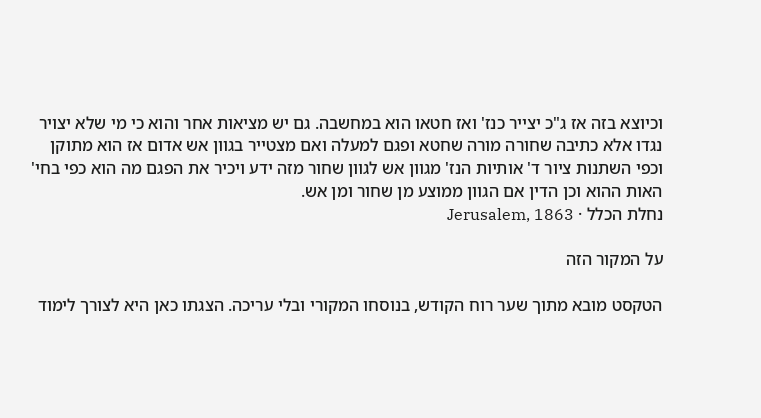וכיוצא בזה אז ג"כ יצייר כנז' ואז חטאו הוא במחשבה. גם יש מציאות אחר והוא כי מי שלא יצויר נגדו אלא כתיבה שחורה מורה שחטא ופגם למעלה ואם מצטייר בגוון אש אדום אז הוא מתוקן וכפי השתנות ציור ד' אותיות הנז' מגוון אש לגוון שחור מזה ידע ויכיר את הפגם מה הוא כפי בחי' האות ההוא וכן הדין אם הגוון ממוצע מן שחור ומן אש.
נחלת הכלל · Jerusalem, 1863

על המקור הזה

הטקסט מובא מתוך שער רוח הקודש, בנוסחו המקורי ובלי עריכה. הצגתו כאן היא לצורך לימוד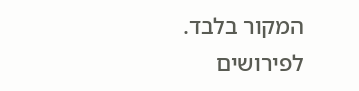המקור בלבד. לפירושים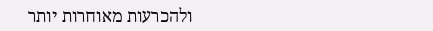ולהכרעות מאוחרות יותר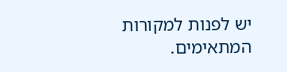יש לפנות למקורות המתאימים.